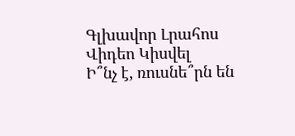Գլխավոր Լրահոս Վիդեո Կիսվել
Ի՞նչ է, ռուսնե՞րն են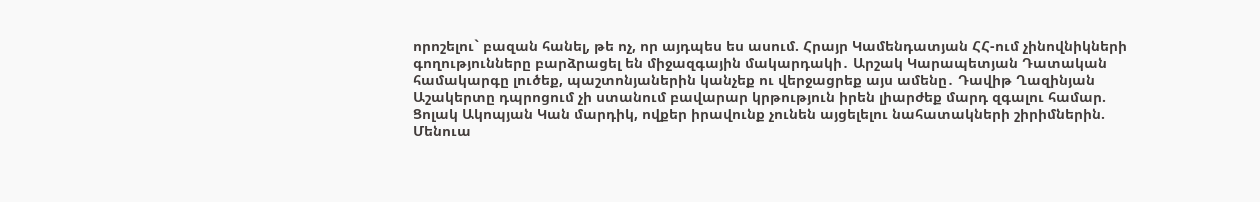որոշելու` բազան հանել, թե ոչ, որ այդպես ես ասում. Հրայր Կամենդատյան ՀՀ-ում չինովնիկների գողությունները բարձրացել են միջազգային մակարդակի․ Արշակ Կարապետյան Դատական համակարգը լուծեք, պաշտոնյաներին կանչեք ու վերջացրեք այս ամենը․ Դավիթ Ղազինյան Աշակերտը դպրոցում չի ստանում բավարար կրթություն իրեն լիարժեք մարդ զգալու համար. Ցոլակ Ակոպյան Կան մարդիկ, ովքեր իրավունք չունեն այցելելու նահատակների շիրիմներին. Մենուա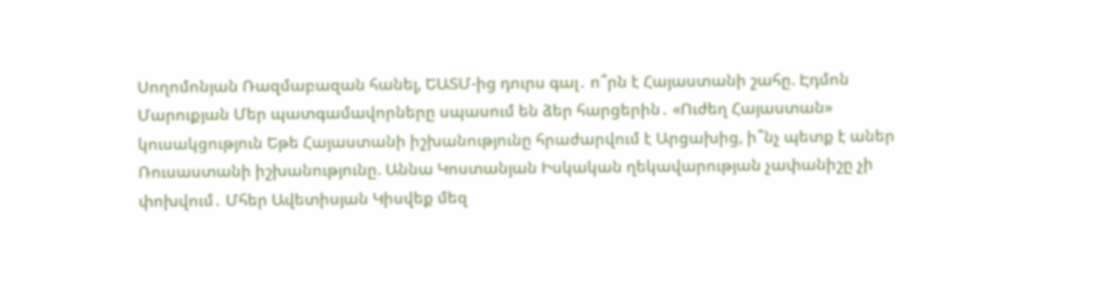Սողոմոնյան Ռազմաբազան հանել, ԵԱՏՄ-ից դուրս գալ․ ո՞րն է Հայաստանի շահը. Էդմոն Մարուքյան Մեր պատգամավորները սպասում են ձեր հարցերին․ «Ուժեղ Հայաստան» կուսակցություն Եթե Հայաստանի իշխանությունը հրաժարվում է Արցախից, ի՞նչ պետք է աներ Ռուսաստանի իշխանությունը. Աննա Կոստանյան Իսկական ղեկավարության չափանիշը չի փոխվում․ Մհեր Ավետիսյան Կիսվեք մեզ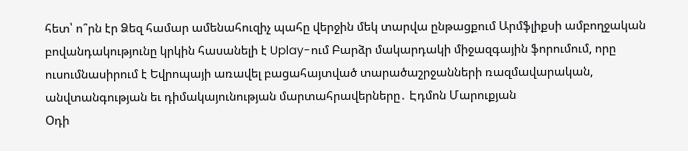հետ՝ ո՞րն էր Ձեզ համար ամենահուզիչ պահը վերջին մեկ տարվա ընթացքում Արմֆլիքսի ամբողջական բովանդակությունը կրկին հասանելի է Uplay-ում Բարձր մակարդակի միջազգային ֆորումում, որը ուսումնասիրում է Եվրոպայի առավել բացահայտված տարածաշրջանների ռազմավարական, անվտանգության եւ դիմակայունության մարտահրավերները․ Էդմոն Մարուքյան
Օդի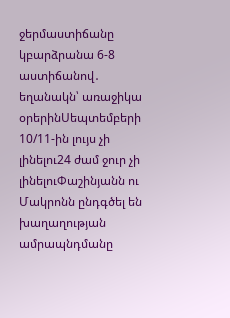ջերմաստիճանը կբարձրանա 6-8 աստիճանով․ եղանակն՝ առաջիկա օրերինՍեպտեմբերի 10/11-ին լույս չի լինելու24 ժամ ջուր չի լինելուՓաշինյանն ու Մակրոնն ընդգծել են խաղաղության ամրապնդմանը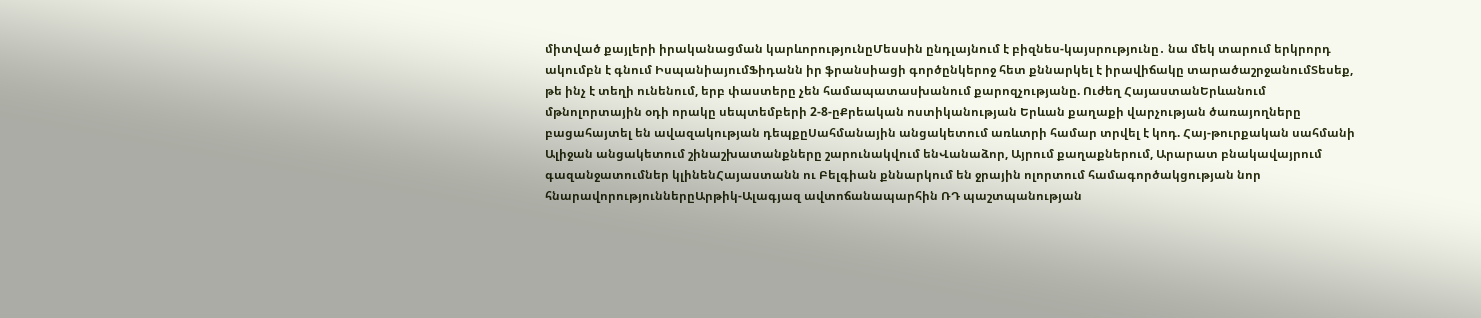միտված քայլերի իրականացման կարևորությունըՄեսսին ընդլայնում է բիզնես-կայսրությունը․ նա մեկ տարում երկրորդ ակումբն է գնում ԻսպանիայումՖիդանն իր ֆրանսիացի գործընկերոջ հետ քննարկել է իրավիճակը տարածաշրջանումՏեսեք, թե ինչ է տեղի ունենում, երբ փաստերը չեն համապատասխանում քարոզչությանը. Ուժեղ ՀայաստանԵրևանում մթնոլորտային օդի որակը սեպտեմբերի 2-8-ըՔրեական ոստիկանության Երևան քաղաքի վարչության ծառայողները բացահայտել են ավազակության դեպքըՍահմանային անցակետում առևտրի համար տրվել է կոդ. Հայ-թուրքական սահմանի Ալիջան անցակետում շինաշխատանքները շարունակվում ենՎանաձոր, Այրում քաղաքներում, Արարատ բնակավայրում գազանջատումներ կլինենՀայաստանն ու Բելգիան քննարկում են ջրային ոլորտում համագործակցության նոր հնարավորություններըԱրթիկ-Ալագյազ ավտոճանապարհին ՌԴ պաշտպանության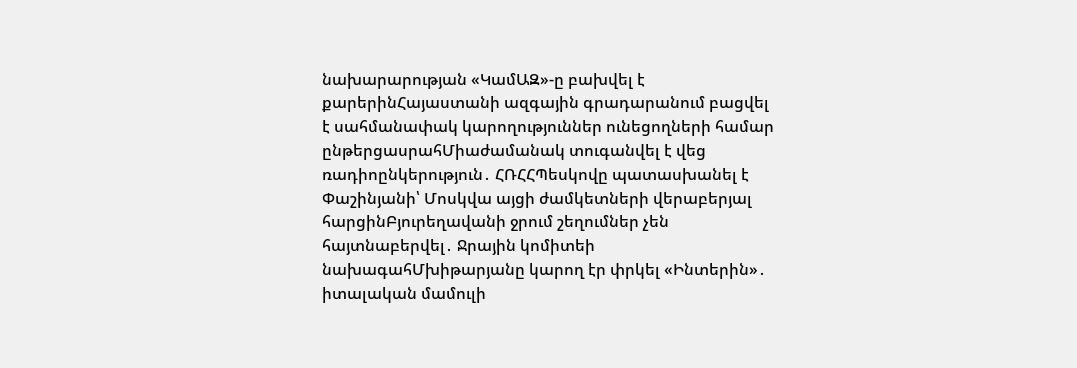նախարարության «ԿամԱԶ»-ը բախվել է քարերինՀայաստանի ազգային գրադարանում բացվել է սահմանափակ կարողություններ ունեցողների համար ընթերցասրահՄիաժամանակ տուգանվել է վեց ռադիոընկերություն․ ՀՌՀՀՊեսկովը պատասխանել է Փաշինյանի՝ Մոսկվա այցի ժամկետների վերաբերյալ հարցինԲյուրեղավանի ջրում շեղումներ չեն հայտնաբերվել․ Ջրային կոմիտեի նախագահՄխիթարյանը կարող էր փրկել «Ինտերին»․ իտալական մամուլի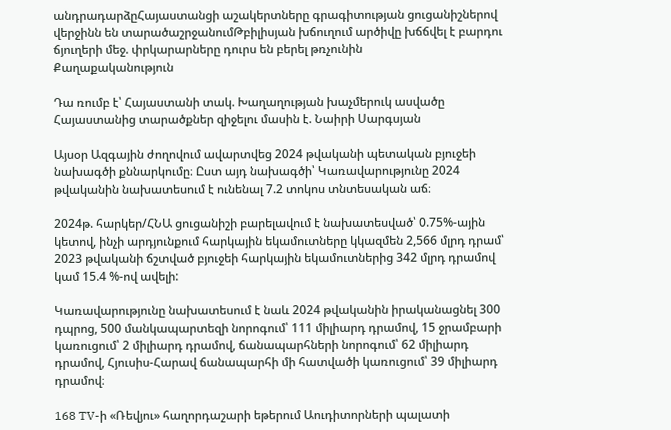անդրադարձըՀայաստանցի աշակերտները գրագիտության ցուցանիշներով վերջինն են տարածաշրջանումԹբիլիսյան խճուղում արծիվը խճճվել է բարդու ճյուղերի մեջ. փրկարարները դուրս են բերել թռչունին
Քաղաքականություն

Դա ռումբ է՝ Հայաստանի տակ. Խաղաղության խաչմերուկ ասվածը Հայաստանից տարածքներ զիջելու մասին է. Նաիրի Սարգսյան

Այսօր Ազգային ժողովում ավարտվեց 2024 թվականի պետական բյուջեի նախագծի քննարկումը։ Ըստ այդ նախագծի՝ Կառավարությունը 2024 թվականին նախատեսում է ունենալ 7.2 տոկոս տնտեսական աճ։

2024թ. հարկեր/ՀՆԱ ցուցանիշի բարելավում է նախատեսված՝ 0.75%-ային կետով, ինչի արդյունքում հարկային եկամուտները կկազմեն 2,566 մլրդ դրամ՝ 2023 թվականի ճշտված բյուջեի հարկային եկամուտներից 342 մլրդ դրամով կամ 15.4 %-ով ավելի:

Կառավարությունը նախատեսում է նաև 2024 թվականին իրականացնել 300 դպրոց, 500 մանկապարտեզի նորոգում՝ 111 միլիարդ դրամով, 15 ջրամբարի կառուցում՝ 2 միլիարդ դրամով, ճանապարհների նորոգում՝ 62 միլիարդ դրամով, Հյուսիս-Հարավ ճանապարհի մի հատվածի կառուցում՝ 39 միլիարդ դրամով։

168 TV-ի «Ռեվյու» հաղորդաշարի եթերում Աուդիտորների պալատի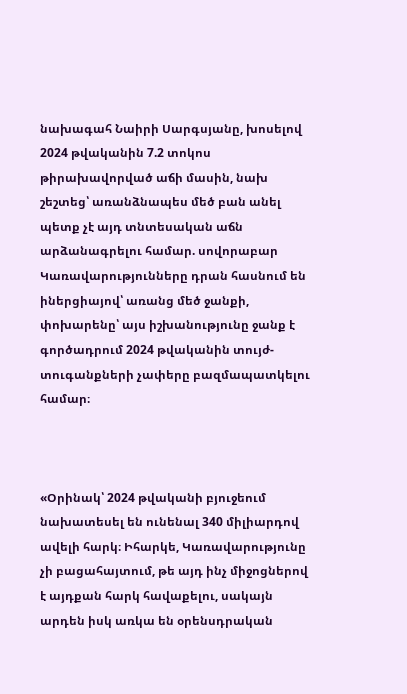նախագահ Նաիրի Սարգսյանը, խոսելով 2024 թվականին 7.2 տոկոս թիրախավորված աճի մասին, նախ շեշտեց՝ առանձնապես մեծ բան անել պետք չէ այդ տնտեսական աճն արձանագրելու համար. սովորաբար Կառավարությունները դրան հասնում են իներցիայով՝ առանց մեծ ջանքի, փոխարենը՝ այս իշխանությունը ջանք է գործադրում 2024 թվականին տույժ-տուգանքների չափերը բազմապատկելու համար։



«Օրինակ՝ 2024 թվականի բյուջեում նախատեսել են ունենալ 340 միլիարդով ավելի հարկ։ Իհարկե, Կառավարությունը չի բացահայտում, թե այդ ինչ միջոցներով է այդքան հարկ հավաքելու, սակայն արդեն իսկ առկա են օրենսդրական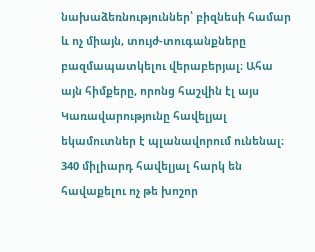նախաձեռնություններ՝ բիզնեսի համար և ոչ միայն, տույժ-տուգանքները բազմապատկելու վերաբերյալ։ Ահա այն հիմքերը, որոնց հաշվին էլ այս Կառավարությունը հավելյալ եկամուտներ է պլանավորում ունենալ։ 340 միլիարդ հավելյալ հարկ են հավաքելու ոչ թե խոշոր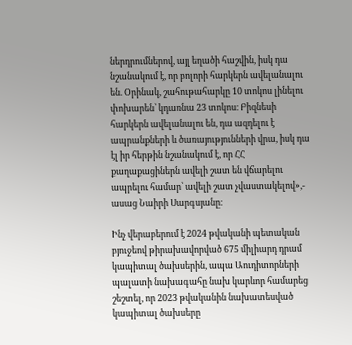ներդրումներով, այլ եղածի հաշվին, իսկ դա նշանակում է, որ բոլորի հարկերն ավելանալու են. Օրինակ, շահութահարկը 10 տոկոս լինելու փոխարեն՝ կդառնա 23 տոկոս։ Բիզնեսի հարկերն ավելանալու են, դա ազդելու է ապրանքների և ծառայությունների վրա, իսկ դա էլ իր հերթին նշանակում է, որ ՀՀ քաղաքացիներն ավելի շատ են վճարելու ապրելու համար՝ ավելի շատ չվաստակելով»,- ասաց Նաիրի Սարգսյանը։

Ինչ վերաբերում է 2024 թվականի պետական բյուջեով թիրախավորված 675 միլիարդ դրամ կապիտալ ծախսերին, ապա Աուդիտորների պալատի նախագահը նախ կարևոր համարեց շեշտել, որ 2023 թվականին նախատեսված կապիտալ ծախսերը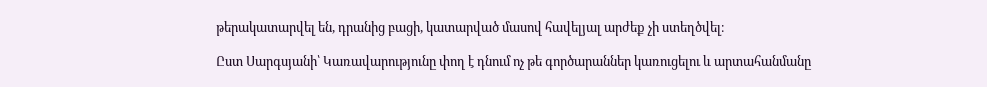թերակատարվել են, դրանից բացի, կատարված մասով հավելյալ արժեք չի ստեղծվել։

Ըստ Սարգսյանի՝ Կառավարությունը փող է դնում ոչ թե գործարաններ կառուցելու և արտահանմանը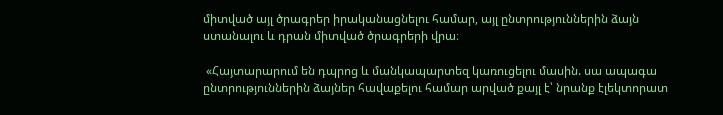միտված այլ ծրագրեր իրականացնելու համար, այլ ընտրություններին ձայն ստանալու և դրան միտված ծրագրերի վրա։

 «Հայտարարում են դպրոց և մանկապարտեզ կառուցելու մասին. սա ապագա ընտրություններին ձայներ հավաքելու համար արված քայլ է՝ նրանք էլեկտորատ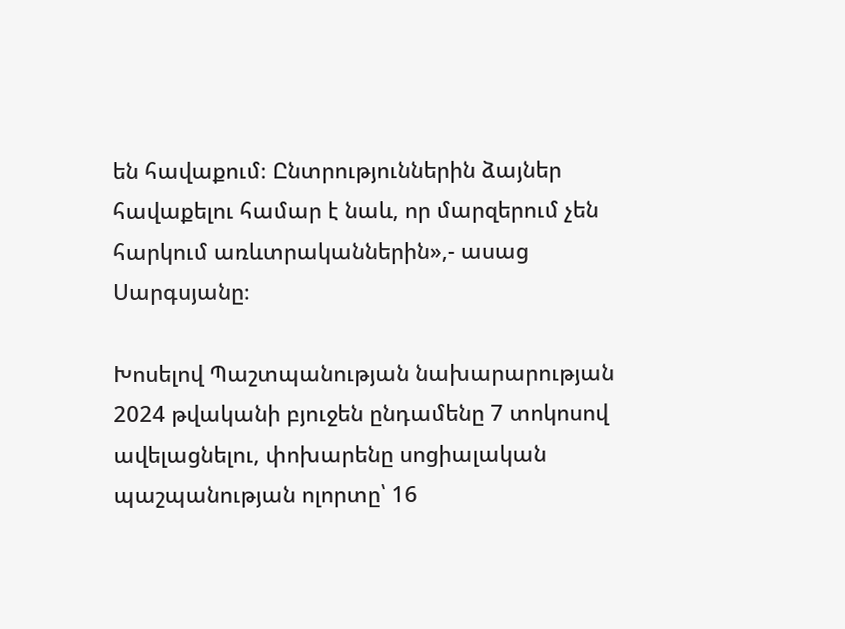են հավաքում։ Ընտրություններին ձայներ հավաքելու համար է նաև, որ մարզերում չեն հարկում առևտրականներին»,- ասաց Սարգսյանը։

Խոսելով Պաշտպանության նախարարության 2024 թվականի բյուջեն ընդամենը 7 տոկոսով ավելացնելու, փոխարենը սոցիալական պաշպանության ոլորտը՝ 16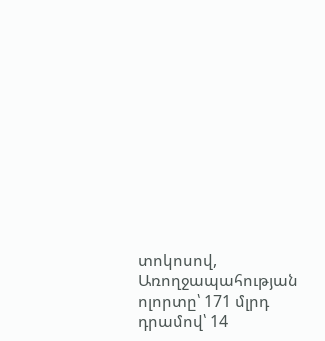տոկոսով, Առողջապահության ոլորտը՝ 171 մլրդ դրամով՝ 14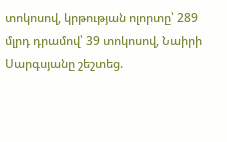տոկոսով, կրթության ոլորտը՝ 289 մլրդ դրամով՝ 39 տոկոսով, Նաիրի Սարգսյանը շեշտեց.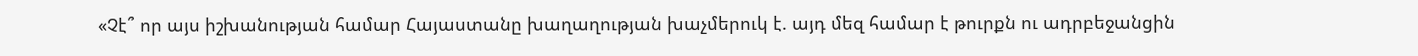«Չէ՞ որ այս իշխանության համար Հայաստանը խաղաղության խաչմերուկ է. այդ մեզ համար է թուրքն ու ադրբեջանցին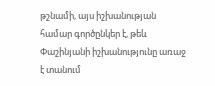թշնամի, այս իշխանության համար գործընկեր է, թեև Փաշինյանի իշխանությունը առաջ է տանում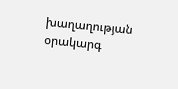խաղաղության օրակարգ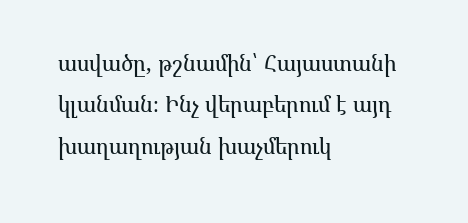ասվածը, թշնամին՝ Հայաստանի կլանման։ Ինչ վերաբերում է այդ խաղաղության խաչմերուկ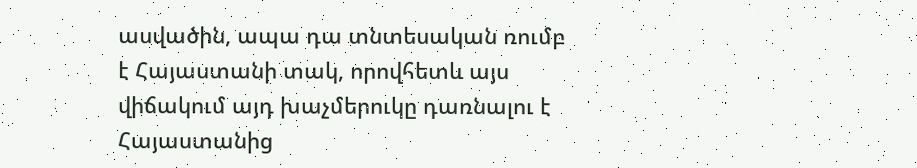ասվածին, ապա դա տնտեսական ռումբ է Հայաստանի տակ, որովհետև այս վիճակում այդ խաչմերուկը դառնալու է Հայաստանից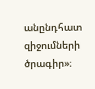անընդհատ զիջումների ծրագիր»։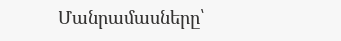Մանրամասները՝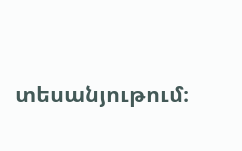տեսանյութում։